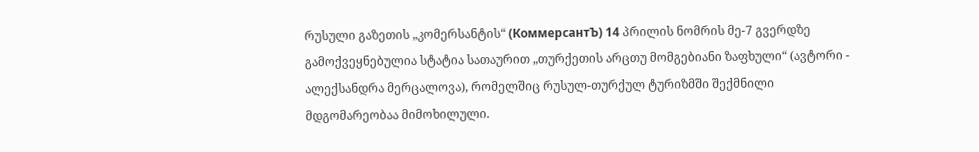რუსული გაზეთის „კომერსანტის“ (КоммерсантЪ) 14 პრილის ნომრის მე-7 გვერდზე გამოქვეყნებულია სტატია სათაურით „თურქეთის არცთუ მომგებიანი ზაფხული“ (ავტორი - ალექსანდრა მერცალოვა), რომელშიც რუსულ-თურქულ ტურიზმში შექმნილი მდგომარეობაა მიმოხილული.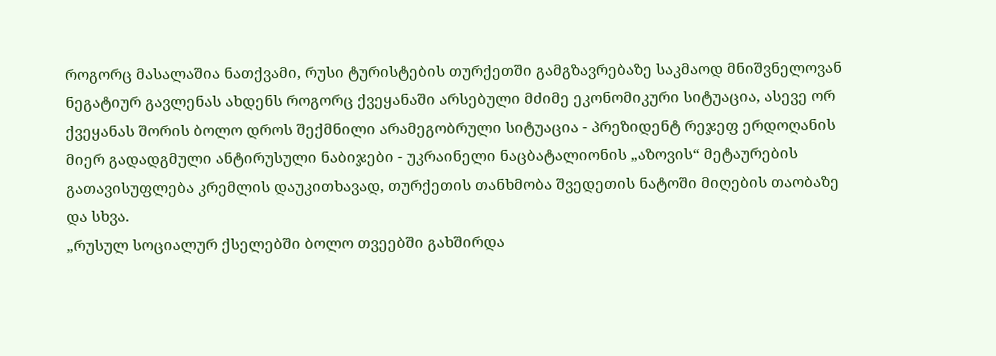როგორც მასალაშია ნათქვამი, რუსი ტურისტების თურქეთში გამგზავრებაზე საკმაოდ მნიშვნელოვან ნეგატიურ გავლენას ახდენს როგორც ქვეყანაში არსებული მძიმე ეკონომიკური სიტუაცია, ასევე ორ ქვეყანას შორის ბოლო დროს შექმნილი არამეგობრული სიტუაცია - პრეზიდენტ რეჯეფ ერდოღანის მიერ გადადგმული ანტირუსული ნაბიჯები - უკრაინელი ნაცბატალიონის „აზოვის“ მეტაურების გათავისუფლება კრემლის დაუკითხავად, თურქეთის თანხმობა შვედეთის ნატოში მიღების თაობაზე და სხვა.
„რუსულ სოციალურ ქსელებში ბოლო თვეებში გახშირდა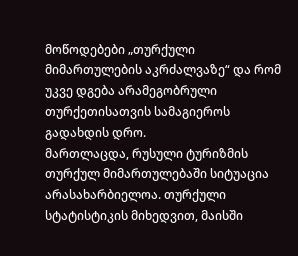მოწოდებები „თურქული მიმართულების აკრძალვაზე“ და რომ უკვე დგება არამეგობრული თურქეთისათვის სამაგიეროს გადახდის დრო.
მართლაცდა, რუსული ტურიზმის თურქულ მიმართულებაში სიტუაცია არასახარბიელოა. თურქული სტატისტიკის მიხედვით, მაისში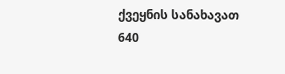ქვეყნის სანახავათ 640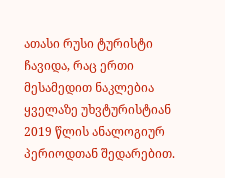ათასი რუსი ტურისტი ჩავიდა, რაც ერთი მესამედით ნაკლებია ყველაზე უხვტურისტიან 2019 წლის ანალოგიურ პერიოდთან შედარებით.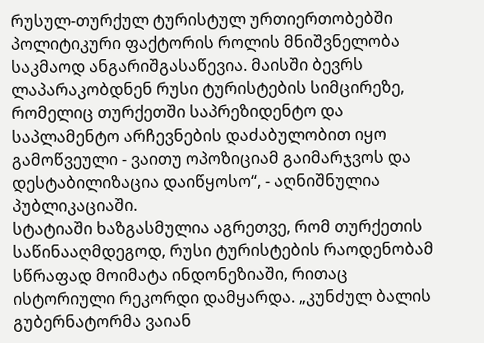რუსულ-თურქულ ტურისტულ ურთიერთობებში პოლიტიკური ფაქტორის როლის მნიშვნელობა საკმაოდ ანგარიშგასაწევია. მაისში ბევრს ლაპარაკობდნენ რუსი ტურისტების სიმცირეზე, რომელიც თურქეთში საპრეზიდენტო და საპლამენტო არჩევნების დაძაბულობით იყო გამოწვეული - ვაითუ ოპოზიციამ გაიმარჯვოს და დესტაბილიზაცია დაიწყოსო“, - აღნიშნულია პუბლიკაციაში.
სტატიაში ხაზგასმულია აგრეთვე, რომ თურქეთის საწინააღმდეგოდ, რუსი ტურისტების რაოდენობამ სწრაფად მოიმატა ინდონეზიაში, რითაც ისტორიული რეკორდი დამყარდა. „კუნძულ ბალის გუბერნატორმა ვაიან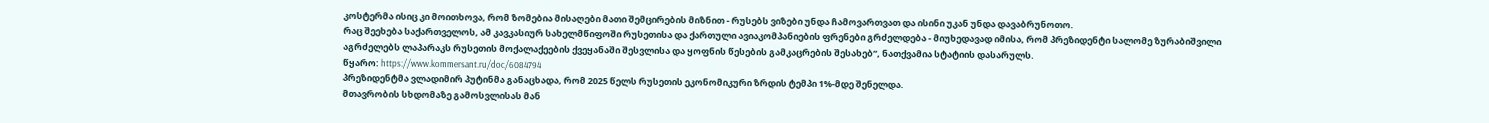კოსტერმა ისიც კი მოითხოვა, რომ ზომებია მისაღები მათი შემცირების მიზნით - რუსებს ვიზები უნდა ჩამოვართვათ და ისინი უკან უნდა დავაბრუნოთო.
რაც შეეხება საქართველოს, ამ კავკასიურ სახელმწიფოში რუსეთისა და ქართული ავიაკომპანიების ფრენები გრძელდება - მიუხედავად იმისა, რომ პრეზიდენტი სალომე ზურაბიშვილი აგრძელებს ლაპარაკს რუსეთის მოქალაქეების ქვეყანაში შესვლისა და ყოფნის წესების გამკაცრების შესახებ“, ნათქვამია სტატიის დასარულს.
წყარო: https://www.kommersant.ru/doc/6084794
პრეზიდენტმა ვლადიმირ პუტინმა განაცხადა, რომ 2025 წელს რუსეთის ეკონომიკური ზრდის ტემპი 1%-მდე შენელდა.
მთავრობის სხდომაზე გამოსვლისას მან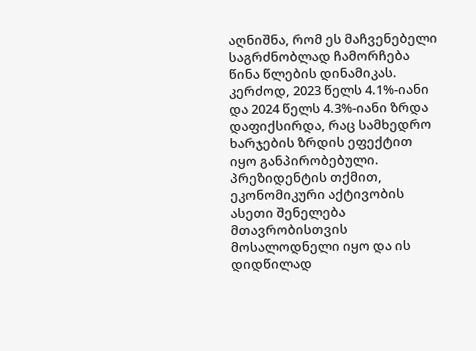აღნიშნა, რომ ეს მაჩვენებელი საგრძნობლად ჩამორჩება წინა წლების დინამიკას. კერძოდ, 2023 წელს 4.1%-იანი და 2024 წელს 4.3%-იანი ზრდა დაფიქსირდა, რაც სამხედრო ხარჯების ზრდის ეფექტით იყო განპირობებული.
პრეზიდენტის თქმით, ეკონომიკური აქტივობის ასეთი შენელება მთავრობისთვის მოსალოდნელი იყო და ის დიდწილად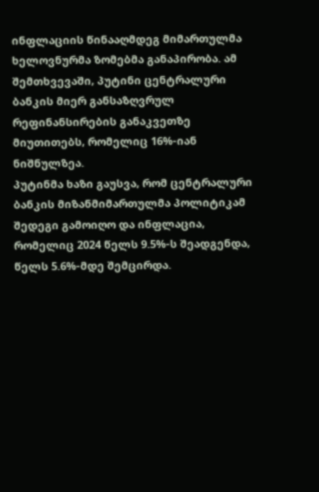ინფლაციის წინააღმდეგ მიმართულმა ხელოვნურმა ზომებმა განაპირობა. ამ შემთხვევაში, პუტინი ცენტრალური ბანკის მიერ განსაზღვრულ რეფინანსირების განაკვეთზე მიუთითებს, რომელიც 16%-იან ნიშნულზეა.
პუტინმა ხაზი გაუსვა, რომ ცენტრალური ბანკის მიზანმიმართულმა პოლიტიკამ შედეგი გამოიღო და ინფლაცია, რომელიც 2024 წელს 9.5%-ს შეადგენდა, წელს 5.6%-მდე შემცირდა.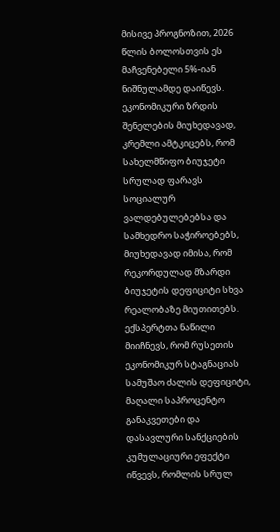მისივე პროგნოზით, 2026 წლის ბოლოსთვის ეს მაჩვენებელი 5%-იან ნიშნულამდე დაიწევს.
ეკონომიკური ზრდის შენელების მიუხედავად, კრემლი ამტკიცებს, რომ სახელმწიფო ბიუჯეტი სრულად ფარავს სოციალურ ვალდებულებებსა და სამხედრო საჭიროებებს, მიუხედავად იმისა, რომ რეკორდულად მზარდი ბიუჯეტის დეფიციტი სხვა რეალობაზე მიუთითებს.
ექსპერტთა ნაწილი მიიჩნევს, რომ რუსეთის ეკონომიკურ სტაგნაციას სამუშაო ძალის დეფიციტი, მაღალი საპროცენტო განაკვეთები და დასავლური სანქციების კუმულაციური ეფექტი იწვევს, რომლის სრულ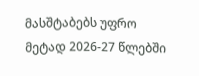მასშტაბებს უფრო მეტად 2026-27 წლებში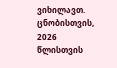ვიხილავთ.
ცნობისთვის, 2026 წლისთვის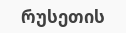რუსეთის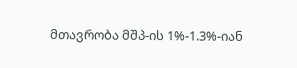მთავრობა მშპ-ის 1%-1.3%-იან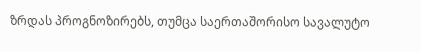ზრდას პროგნოზირებს, თუმცა საერთაშორისო სავალუტო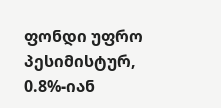ფონდი უფრო პესიმისტურ, 0.8%-იან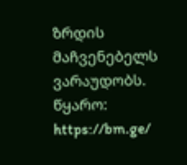ზრდის მაჩვენებელს ვარაუდობს.
წყარო: https://bm.ge/